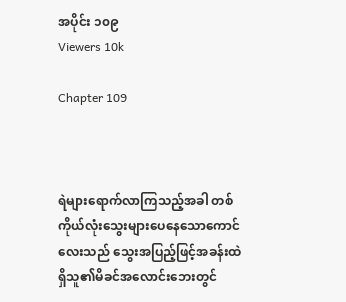အပိုင်း ၁၀၉
Viewers 10k

Chapter 109



ရဲများရောက်လာကြသည့်အခါ တစ်ကိုယ်လုံးသွေးများပေနေသောကောင်လေးသည် သွေးအပြည့်ဖြင့်အခန်းထဲရှိသူ၏မိခင်အလောင်းဘေးတွင်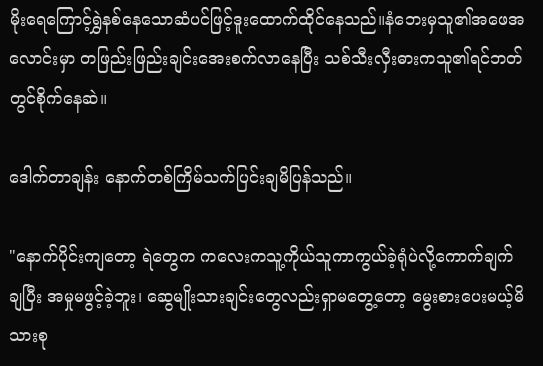မိုးရေကြောင့်ရွှဲနစ်နေသောဆံပင်ဖြင့်ဒူးထောက်ထိုင်နေသည်။နံဘေးမှသူ၏အဖေအလောင်းမှာ တဖြည်းဖြည်းချင်းအေးစက်လာနေပြီး သစ်သီးလှီးဓားကသူ၏ရင်ဘတ်တွင်စိုက်နေဆဲ။

ဒေါက်တာချန်း နောက်တစ်ကြိမ်သက်ပြင်းချမိပြန်သည်။

"နောက်ပိုင်းကျတော့ ရဲတွေက ကလေးကသူ့ကိုယ်သူကာကွယ်ခဲ့ရုံပဲလို့ကောက်ချက်ချပြီး အမှုမဖွင့်ခဲ့ဘူး၊ ဆွေမျိုးသားချင်းတွေလည်းရှာမတွေ့တော့ မွေးစားပေးမယ့်မိသားစု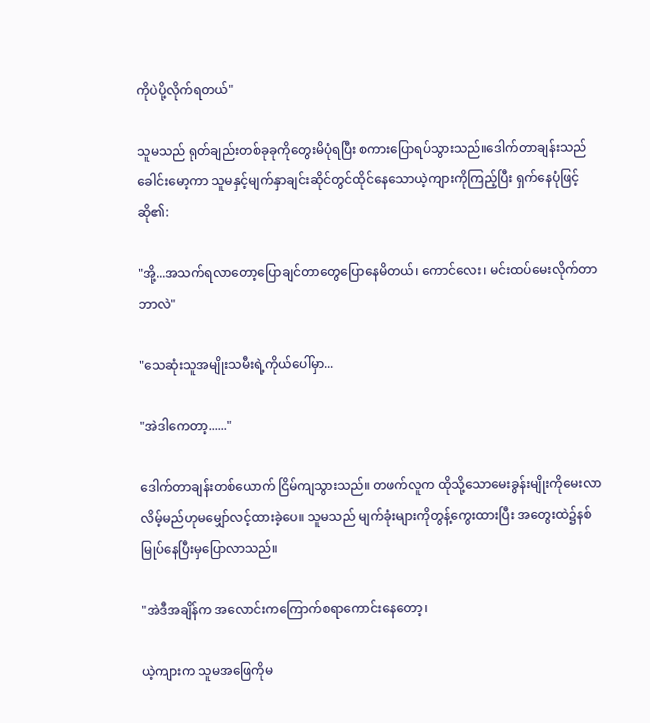ကိုပဲပို့လိုက်ရတယ်"

သူမသည် ရုတ်ချည်းတစ်ခုခုကိုတွေးမိပုံရပြီး စကားပြောရပ်သွားသည်။ဒေါက်တာချန်းသည်ခေါင်းမော့ကာ သူမနှင့်မျက်နှာချင်းဆိုင်တွင်ထိုင်နေသောယဲ့ကျားကိုကြည့်ပြီး ရှက်နေပုံဖြင့်ဆို၏:

"အို့...အသက်ရလာတော့ပြောချင်တာတွေပြောနေမိတယ်၊ ကောင်လေး၊ မင်းထပ်မေးလိုက်တာဘာလဲ"

"သေဆုံးသူအမျိုးသမီးရဲ့ကိုယ်ပေါ်မှာ...

"အဲဒါကေတာ့......"

ဒေါက်တာချန်းတစ်ယောက် ငြိမ်ကျသွားသည်။ တဖက်လူက ထိုသို့သောမေးခွန်းမျိုးကိုမေးလာလိမ့်မည်ဟုမမျှော်လင့်ထားခဲ့ပေ။ သူမသည် မျက်ခုံးများကိုတွန့်ကွေးထားပြီး အတွေးထဲ၌နစ်မြုပ်နေပြီးမှပြောလာသည်။

"အဲဒီအချိန်က အလောင်းကကြောက်စရာကောင်းနေတော့၊

ယဲ့ကျားက သူမအဖြေကိုမ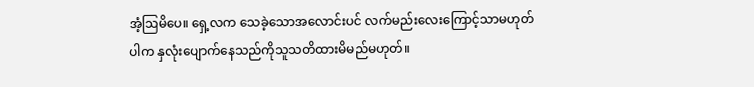အံ့ဩမိပေ။ ရှေ့လက သေခဲ့သောအလောင်းပင် လက်မည်းလေးကြောင့်သာမဟုတ်ပါက နှလုံးပျောက်နေသည်ကိုသူသတိထားမိမည်မဟုတ်။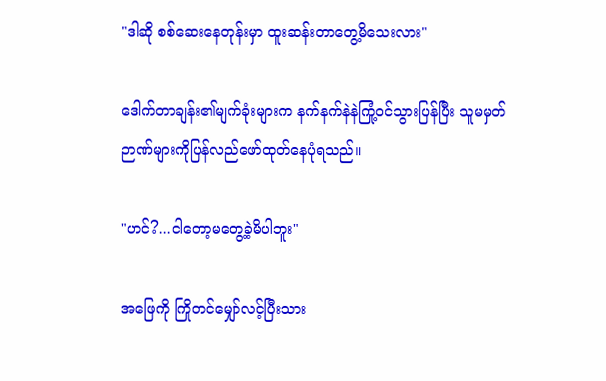"ဒါဆို စစ်ဆေးနေတုန်းမှာ ထူးဆန်းတာတွေ့မိသေးလား"

ဒေါက်တာချန်း၏မျက်ခုံးများက နက်နက်နဲနဲကြုံ့ဝင်သွားပြန်ပြီး သူမမှတ်ဉာဏ်များကိုပြန်လည်ဖော်ထုတ်နေပုံရသည်။

"ဟင်?...ငါတော့မတွေ့ခဲ့မိပါဘူး"

အဖြေကို ကြိုတင်မျှော်လင့်ပြီးသား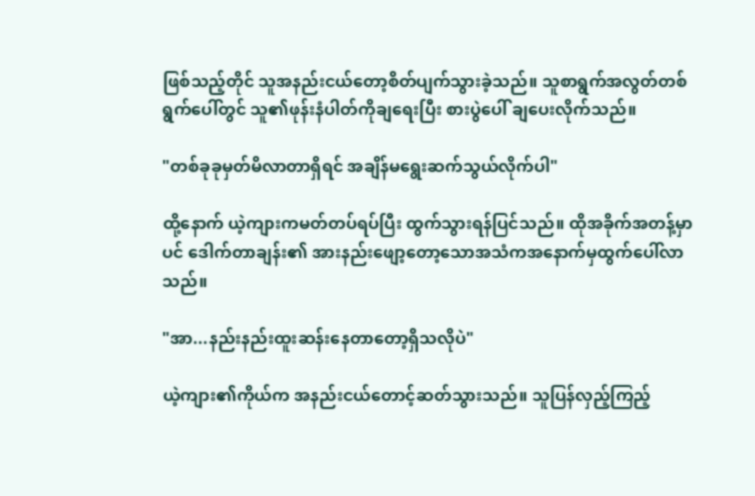ဖြစ်သည့်တိုင် သူအနည်းငယ်တော့စိတ်ပျက်သွားခဲ့သည်။ သူစာရွက်အလွတ်တစ်ရွက်ပေါ်တွင် သူ၏ဖုန်းနံပါတ်ကိုချရေးပြီး စားပွဲပေါ် ချပေးလိုက်သည်။

"တစ်ခုခုမှတ်မိလာတာရှိရင် အချိန်မရွေးဆက်သွယ်လိုက်ပါ"

ထို့နောက် ယဲ့ကျားကမတ်တပ်ရပ်ပြီး ထွက်သွားရန်ပြင်သည်။ ထိုအခိုက်အတန့်မှာပင် ဒေါက်တာချန်း၏ အားနည်းဖျော့တော့သောအသံကအနောက်မှထွက်ပေါ်လာသည်။

"အာ...နည်းနည်းထူးဆန်းနေတာတော့ရှိသလိုပဲ"

ယဲ့ကျား၏ကိုယ်က အနည်းငယ်တောင့်ဆတ်သွားသည်။ သူပြန်လှည့်ကြည့်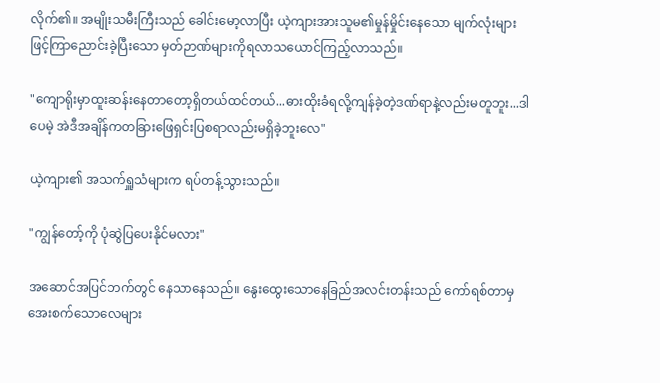လိုက်၏။ အမျိုးသမီးကြီးသည် ခေါင်းမော့လာပြီး ယဲ့ကျားအားသူမ၏မှုန်မှိုင်းနေသော မျက်လုံးများဖြင့်ကြာညောင်းခဲ့ပြီးသော မှတ်ဉာဏ်များကိုရလာသယောင်ကြည့်လာသည်။

"ကျောရိုးမှာထူးဆန်းနေတာတော့ရှိတယ်ထင်တယ်...ဓားထိုးခံရလို့ကျန်ခဲ့တဲ့ဒဏ်ရာနဲ့လည်းမတူဘူး...ဒါပေမဲ့ အဲဒီအချိန်ကတခြားဖြေရှင်းပြစရာလည်းမရှိခဲ့ဘူးလေ"

ယဲ့ကျား၏ အသက်ရှူသံများက ရပ်တန့်သွားသည်။

"ကျွန်တော့်ကို ပုံဆွဲပြပေးနိုင်မလား"

အဆောင်အပြင်ဘက်တွင် နေသာနေသည်။ နွေးထွေးသောနေခြည်အလင်းတန်းသည် ကော်ရစ်တာမှအေးစက်သောလေများ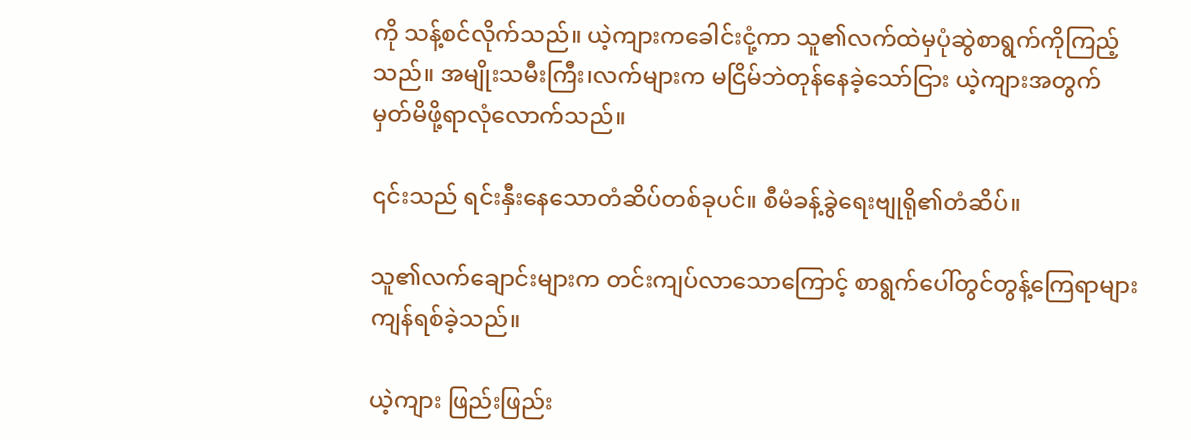ကို သန့်စင်လိုက်သည်။ ယဲ့ကျားကခေါင်းငုံ့ကာ သူ၏လက်ထဲမှပုံဆွဲစာရွက်ကိုကြည့်သည်။ အမျိုးသမီးကြီး၊လက်များက မငြိမ်ဘဲတုန်နေခဲ့သော်ငြား ယဲ့ကျားအတွက် မှတ်မိဖို့ရာလုံလောက်သည်။

၎င်းသည် ရင်းနှီးနေသောတံဆိပ်တစ်ခုပင်။ စီမံခန့်ခွဲရေးဗျုရို၏တံဆိပ်။

သူ၏လက်ချောင်းများက တင်းကျပ်လာသောကြောင့် စာရွက်ပေါ်တွင်တွန့်ကြေရာများကျန်ရစ်ခဲ့သည်။

ယဲ့ကျား ဖြည်းဖြည်း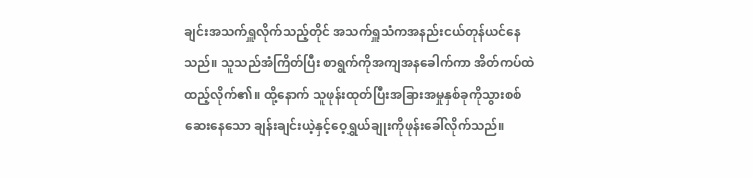ချင်းအသက်ရှူလိုက်သည့်တိုင် အသက်ရှူသံကအနည်းငယ်တုန်ယင်နေသည်။ သူသည်အံကြိတ်ပြီး စာရွက်ကိုအကျအနခေါက်ကာ အိတ်ကပ်ထဲထည့်လိုက်၏။ ထို့နောက် သူဖုန်းထုတ်ပြီးအခြားအမှုနှစ်ခုကိုသွားစစ်ဆေးနေသော ချန်းချင်းယဲ့နှင့်ဝေ့ရွှယ်ချုးကိုဖုန်းခေါ်လိုက်သည်။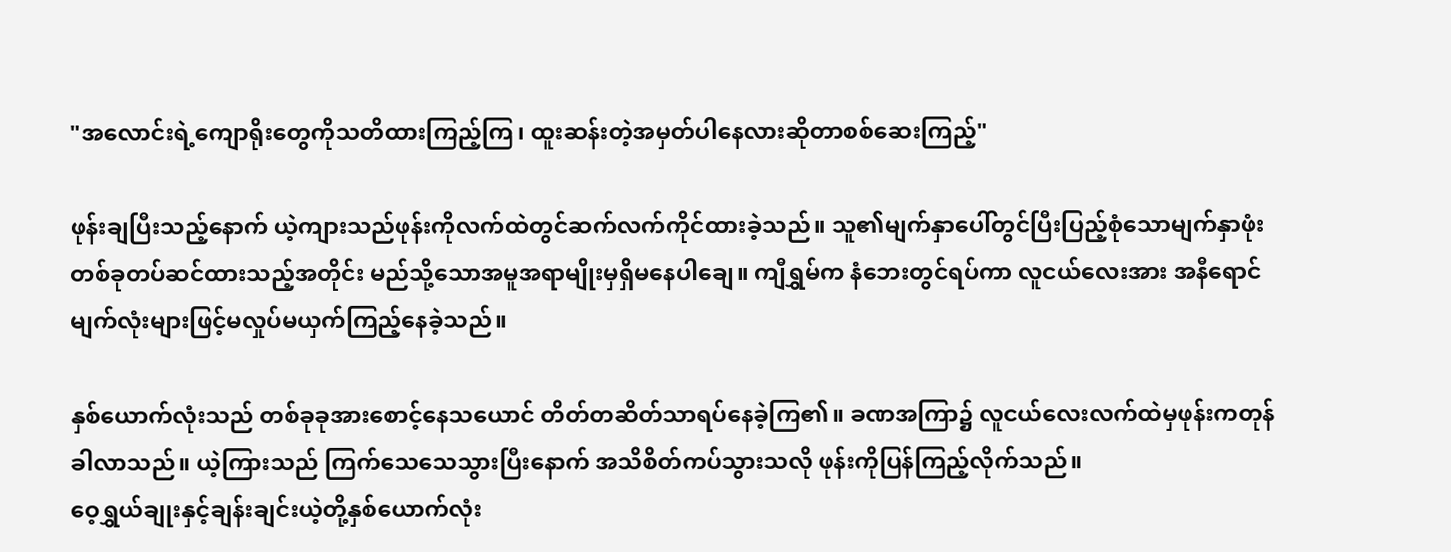"အလောင်းရဲ့ကျောရိုးတွေကိုသတိထားကြည့်ကြ၊ ထူးဆန်းတဲ့အမှတ်ပါနေလားဆိုတာစစ်ဆေးကြည့်"

ဖုန်းချပြီးသည့်နောက် ယဲ့ကျားသည်ဖုန်းကိုလက်ထဲတွင်ဆက်လက်ကိုင်ထားခဲ့သည်။ သူ၏မျက်နှာပေါ်တွင်ပြီးပြည့်စုံသောမျက်နှာဖုံးတစ်ခုတပ်ဆင်ထားသည့်အတိုင်း မည်သို့သောအမူအရာမျိုးမှရှိမနေပါချေ။ ကျီရွှမ်က နံဘေးတွင်ရပ်ကာ လူငယ်လေးအား အနီရောင်မျက်လုံးများဖြင့်မလှုပ်မယှက်ကြည့်နေခဲ့သည်။

နှစ်ယောက်လုံးသည် တစ်ခုခုအားစောင့်နေသယောင် တိတ်တဆိတ်သာရပ်နေခဲ့ကြ၏။ ခဏအကြာ၌ လူငယ်လေးလက်ထဲမှဖုန်းကတုန်ခါလာသည်။ ယဲ့ကြားသည် ကြက်သေသေသွားပြီးနောက် အသိစိတ်ကပ်သွားသလို ဖုန်းကိုပြန်ကြည့်လိုက်သည်။
ဝေ့ရွှယ်ချုးနှင့်ချန်းချင်းယဲ့တို့နှစ်ယောက်လုံး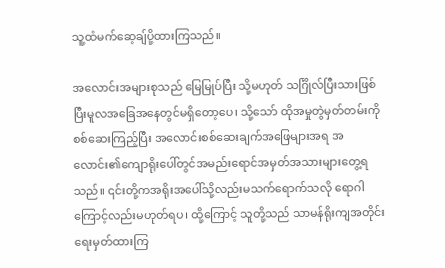သူ့ထံမက်ဆေ့ချ်ပို့ထားကြသည်။

အလောင်းအများစုသည် မြေမြုပ်ပြီး သို့မဟုတ် သင်္ဂြိုလ်ပြီးသားဖြစ်ပြီးမူလအခြေအနေတွင်မရှိတော့ပေ၊ သို့သော် ထိုအမှုတွဲမှတ်တမ်းကိုစစ်ဆေးကြည့်ပြီး အလောင်းစစ်ဆေးချက်အဖြေများအရ အလောင်း၏ကျောရိုးပေါ်တွင်အမည်းရောင်အမှတ်အသားများတွေ့ရသည်။ ၎င်းတို့ကအရိုးအပေါ်သို့လည်းမသက်ရောက်သလို ရောဂါကြောင့်လည်းမဟုတ်ရပ၊ ထို့ကြောင့် သူတို့သည် သာမန်ရိုးကျအတိုင်းရေးမှတ်ထားကြ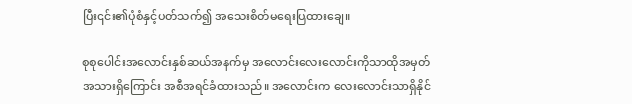ပြီး၎င်း၏ပုံစံနှင့်ပတ်သက်၍ အသေးစိတ်မရေးပြထားချေ။

စုစုပေါင်းအလောင်းနှစ်ဆယ်အနက်မှ အလောင်းလေးလောင်းကိုသာထိုအမှတ်အသားရှိကြောင်း အစီအရင်ခံထားသည်။ အလောင်းက လေးလောင်းသာရှိနိုင်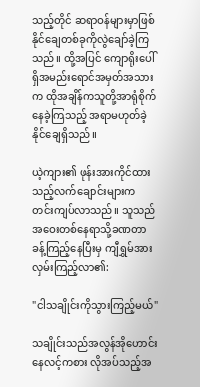သည့်တိုင် ဆရာဝန်များမှာဖြစ်နိုင်ချေတစ်ခုကိုလွဲချော်ခဲ့ကြသည်။ ထို့အပြင် ကျောရိုးပေါ်ရှိအမည်းရောင်အမှတ်အသားက ထိုအချိန်ကသူတို့အာရုံစိုက်နေခဲ့ကြသည့် အရာမဟုတ်ခဲ့နိုင်ချေရှိသည်။

ယဲ့ကျား၏ ဖုန်းအားကိုင်ထားသည့်လက်ချောင်းများက တင်းကျပ်လာသည်။ သူသည် အဝေးတစ်နေရာသို့ခဏတာခန့်ကြည့်နေပြီးမှ ကျီရွှမ်အားလှမ်းကြည့်လာ၏:

"ငါသချိုင်းကိုသွားကြည့်မယ်"

သချိုင်းသည်အလွန်အိုဟောင်းနေလင့်ကစား လိုအပ်သည့်အ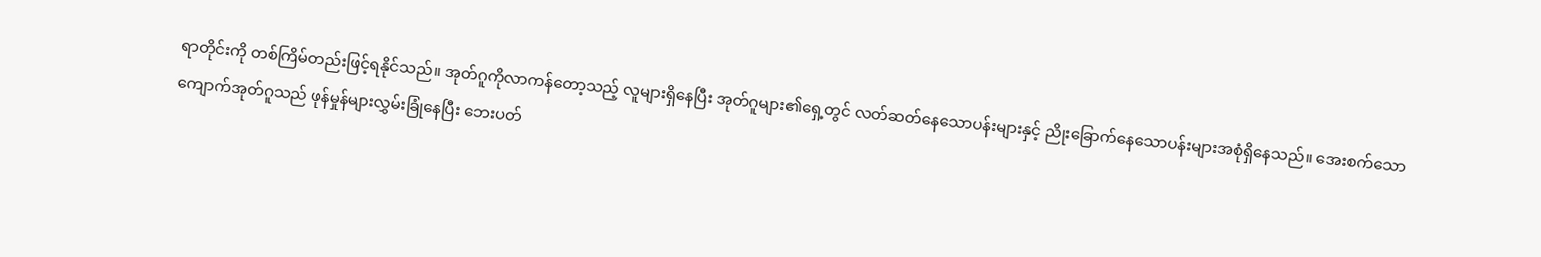ရာတိုင်းကို တစ်ကြိမ်တည်းဖြင့်ရနိုင်သည်။ အုတ်ဂူကိုလာကန်တော့သည့် လူများရှိနေပြီး အုတ်ဂူများ၏ရှေ့တွင် လတ်ဆတ်နေသောပန်းများနှင့် ညိုးခြောက်နေသောပန်းများအစုံရှိနေသည်။ အေးစက်သောကျောက်အုတ်ဂူသည် ဖုန်မှုန်များလွှမ်းခြုံနေပြီး ဘေးပတ်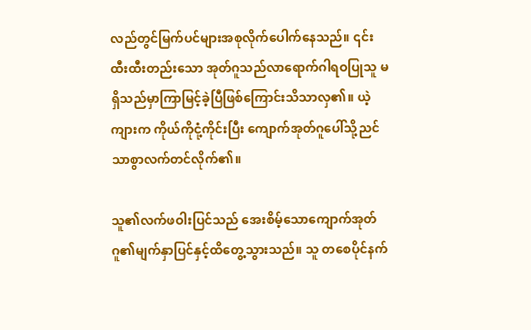လည်တွင်မြက်ပင်များအစုလိုက်ပေါက်နေသည်။ ၎င်းထီးထီးတည်းသော အုတ်ဂူသည်လာရောက်ဂါရဝပြုသူ မရှိသည်မှာကြာမြင့်ခဲ့ပြီဖြစ်ကြောင်းသိသာလှ၏။ ယဲ့ကျားက ကိုယ်ကိုငုံ့ကိုင်းပြီး ကျောက်အုတ်ဂူပေါ်သို့ညင်သာစွာလက်တင်လိုက်၏။

သူ၏လက်ဖဝါးပြင်သည် အေးစိမ့်သောကျောက်အုတ်ဂူ၏မျက်နှာပြင်နှင့်ထိတွေ့သွားသည်။ သူ တစေပိုင်နက်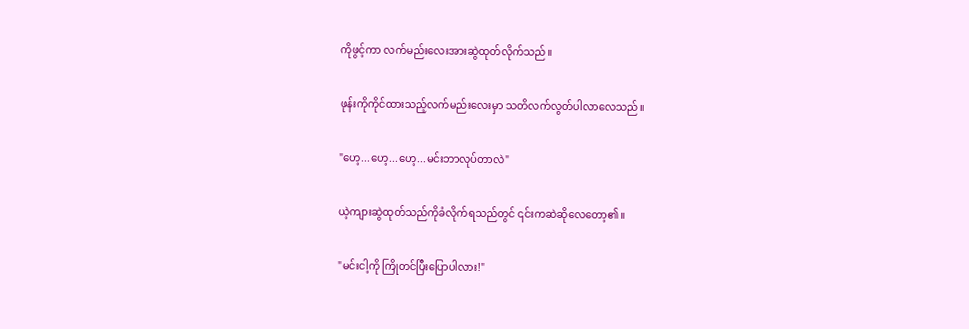ကိုဖွင့်ကာ လက်မည်းလေးအားဆွဲထုတ်လိုက်သည်။

ဖုန်းကိုကိုင်ထားသည့်လက်မည်းလေးမှာ သတိလက်လွတ်ပါလာလေသည်။

"ဟေ့...ဟေ့...ဟေ့...မင်းဘာလုပ်တာလဲ"

ယဲ့ကျားဆွဲထုတ်သည်ကိုခံလိုက်ရသည်တွင် ၎င်းကဆဲဆိုလေတော့၏။

"မင်းငါ့ကို ကြိုတင်ပြီးပြောပါလား!"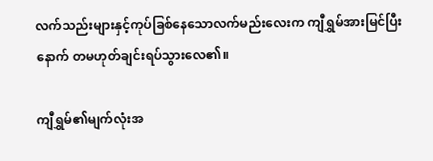လက်သည်းများနှင့်ကုပ်ခြစ်နေသောလက်မည်းလေးက ကျီရွှမ်အားမြင်ပြီးနောက် တမဟုတ်ချင်းရပ်သွားလေ၏။

ကျီရွှမ်၏မျက်လုံးအ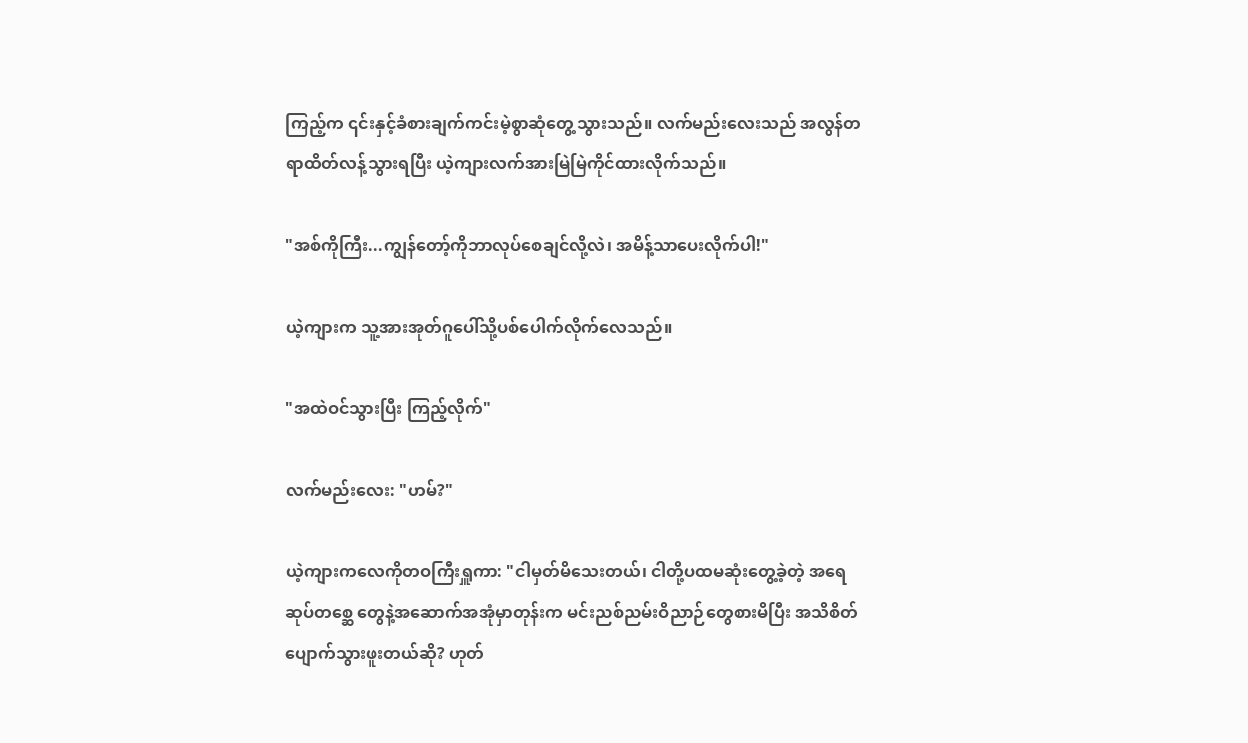ကြည့်က ၎င်းနှင့်ခံစားချက်ကင်းမဲ့စွာဆုံတွေ့သွားသည်။ လက်မည်းလေးသည် အလွန်တရာထိတ်လန့်သွားရပြီး ယဲ့ကျားလက်အားမြဲမြဲကိုင်ထားလိုက်သည်။

"အစ်ကိုကြီး...ကျွန်တော့်ကိုဘာလုပ်စေချင်လို့လဲ၊ အမိန့်သာပေးလိုက်ပါ!"

ယဲ့ကျားက သူ့အားအုတ်ဂူပေါ်သို့ပစ်ပေါက်လိုက်လေသည်။

"အထဲဝင်သွားပြီး ကြည့်လိုက်"

လက်မည်းလေး: "ဟမ်?"

ယဲ့ကျားကလေကိုတဝကြီးရှူကာ: "ငါမှတ်မိသေးတယ်၊ ငါတို့ပထမဆုံးတွေ့ခဲ့တဲ့ အရေဆုပ်တစ္ဆေ တွေနဲ့အဆောက်အအုံမှာတုန်းက မင်းညစ်ညမ်းဝိညာဉ်တွေစားမိပြီး အသိစိတ်ပျောက်သွားဖူးတယ်ဆို? ဟုတ်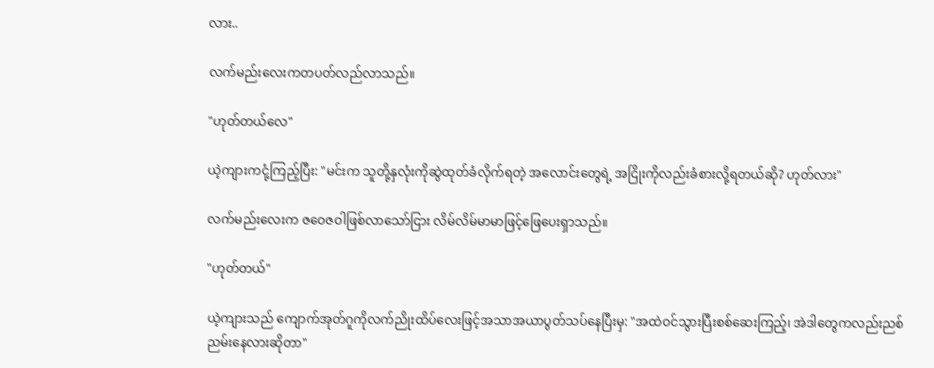လား..

လက်မည်းလေးကတပတ်လည်လာသည်။

"ဟုတ်တယ်လေ"

ယဲ့ကျားကငုံ့ကြည့်ပြီး: "မင်းက သူတို့နှလုံးကိုဆွဲထုတ်ခံလိုက်ရတဲ့ အလောင်းတွေရဲ့ အငြိုးကိုလည်းခံစားလို့ရတယ်ဆို? ဟုတ်လား"

လက်မည်းလေးက ဇဝေဇဝါဖြစ်လာသော်ငြား လိမ်လိမ်မာမာဖြင့်ဖြေပေးရှာသည်။

"ဟုတ်တယ်"

ယဲ့ကျားသည် ကျောက်အုတ်ဂူကိုလက်ညိုးထိပ်လေးဖြင့်အသာအယာပွတ်သပ်နေပြီးမှ: "အထဲဝင်သွားပြီးစစ်ဆေးကြည့်၊ အဲဒါတွေကလည်းညစ်ညမ်းနေလားဆိုတာ"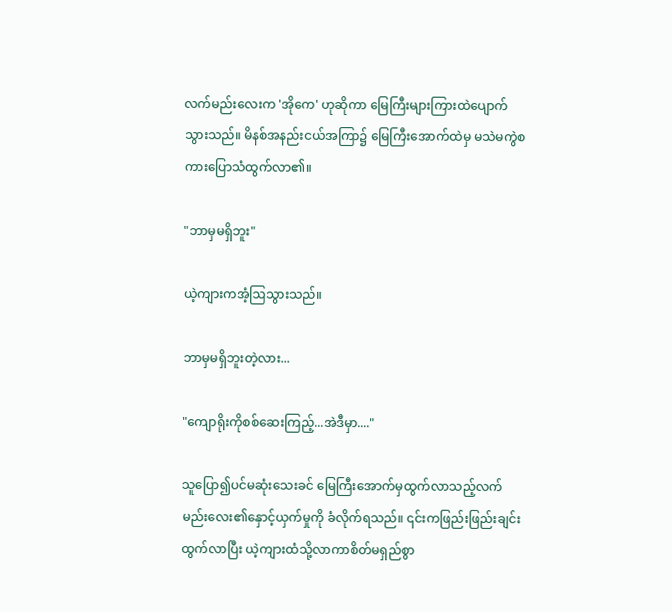လက်မည်းလေးက 'အိုကေ' ဟုဆိုကာ မြေကြီးများကြားထဲပျောက်သွားသည်။ မိနစ်အနည်းငယ်အကြာ၌ မြေကြီးအောက်ထဲမှ မသဲမကွဲစကားပြောသံထွက်လာ၏။

"ဘာမှမရှိဘူး"

ယဲ့ကျားကအံ့ဩသွားသည်။

ဘာမှမရှိဘူးတဲ့လား...

"ကျောရိုးကိုစစ်ဆေးကြည့်...အဲဒီမှာ...."

သူပြော၍ပင်မဆုံးသေးခင် မြေကြီးအောက်မှထွက်လာသည့်လက်မည်းလေး၏နှောင့်ယှက်မှုကို ခံလိုက်ရသည်။ ၎င်းကဖြည်းဖြည်းချင်းထွက်လာပြီး ယဲ့ကျားထံသို့လာကာစိတ်မရှည်စွာ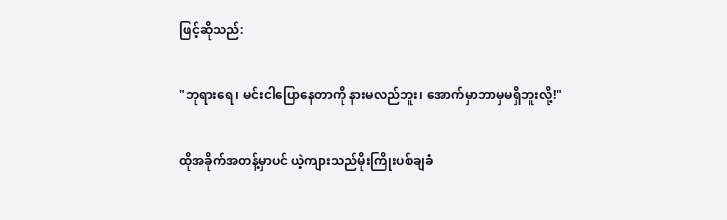ဖြင့်ဆိုသည်:

"ဘုရားရေ၊ မင်းငါပြောနေတာကို နားမလည်ဘူး၊ အောက်မှာဘာမှမရှိဘူးလို့!"

ထိုအခိုက်အတန့်မှာပင် ယဲ့ကျားသည်မိုးကြိုးပစ်ချခံ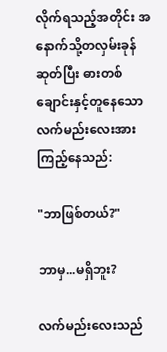လိုက်ရသည့်အတိုင်း အနောက်သို့တလှမ်းခုန်ဆုတ်ပြီး ဓားတစ်ချောင်းနှင့်တူနေသောလက်မည်းလေးအားကြည့်နေသည်:

"ဘာဖြစ်တယ်?"

ဘာမှ...မရှိဘူး?

လက်မည်းလေးသည်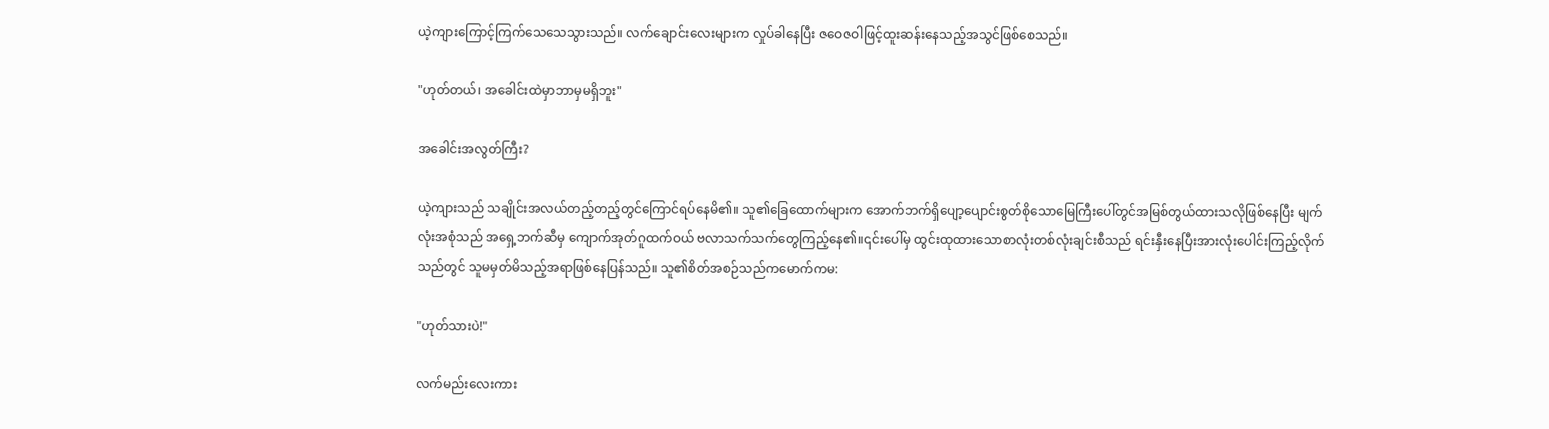ယဲ့ကျားကြောင့်ကြက်သေသေသွားသည်။ လက်ချောင်းလေးများက လှုပ်ခါနေပြီး ဇဝေဇဝါဖြင့်ထူးဆန်းနေသည့်အသွင်ဖြစ်စေသည်။

"ဟုတ်တယ်၊ အခေါင်းထဲမှာဘာမှမရှိဘူး"

အခေါင်းအလွတ်ကြီး?

ယဲ့ကျားသည် သချိုင်းအလယ်တည့်တည့်တွင်ကြောင်ရပ်နေမိ၏။ သူ၏ခြေထောက်များက အောက်ဘက်ရှိပျော့ပျောင်းစွတ်စိုသောမြေကြီးပေါ်တွင်အမြစ်တွယ်ထားသလိုဖြစ်နေပြီး မျက်လုံးအစုံသည် အရှေ့ဘက်ဆီမှ ကျောက်အုတ်ဂူထက်ဝယ် ဗလာသက်သက်တွေကြည့်နေ၏။၎င်းပေါ်မှ ထွင်းထုထားသောစာလုံးတစ်လုံးချင်းစီသည် ရင်းနှီးနေပြီးအားလုံးပေါင်းကြည့်လိုက်သည်တွင် သူမမှတ်မိသည့်အရာဖြစ်နေပြန်သည်။ သူ၏စိတ်အစဉ်သည်ကမောက်ကမ:

"ဟုတ်သားပဲ!"

လက်မည်းလေးကား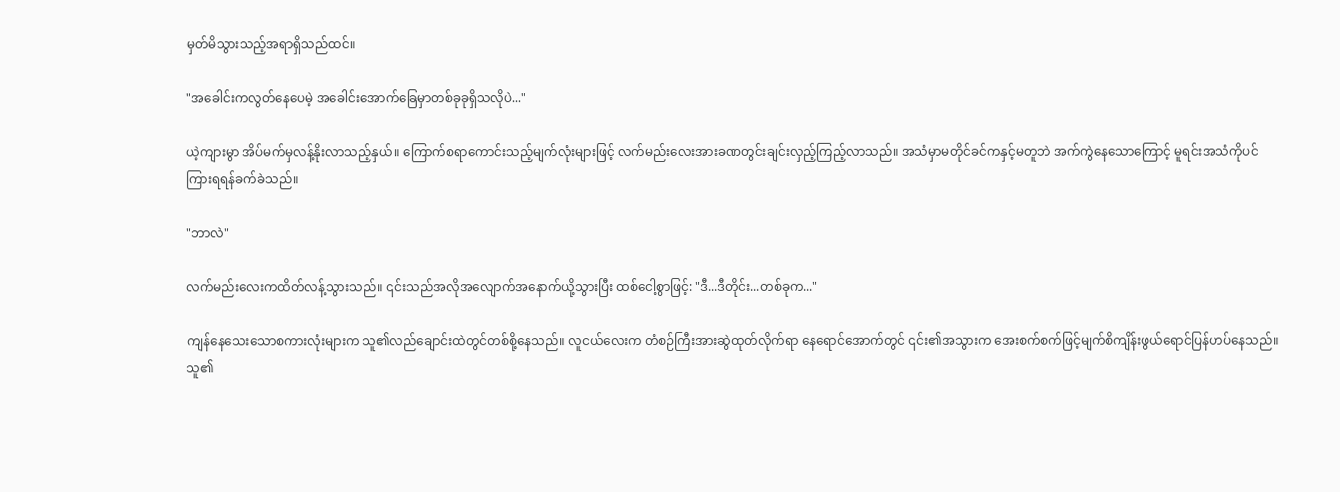မှတ်မိသွားသည့်အရာရှိသည်ထင်။

"အခေါင်းကလွတ်နေပေမဲ့ အခေါင်းအောက်ခြေမှာတစ်ခုခုရှိသလိုပဲ..."

ယဲ့ကျားမွာ အိပ်မက်မှလန့်နိုးလာသည့်နှယ်။ ကြောက်စရာကောင်းသည့်မျက်လုံးများဖြင့် လက်မည်းလေးအားခဏတွင်းချင်းလှည့်ကြည့်လာသည်။ အသံမှာမတိုင်ခင်ကနှင့်မတူဘဲ အက်ကွဲနေသောကြောင့် မူရင်းအသံကိုပင်ကြားရရန်ခက်ခဲသည်။

"ဘာလဲ"

လက်မည်းလေးကထိတ်လန့်သွားသည်။ ၎င်းသည်အလိုအလျောက်အနောက်ယို့သွားပြီး ထစ်ငေါ့စွာဖြင့်: "ဒီ...ဒီတိုင်း...တစ်ခုက..."

ကျန်နေသေးသောစကားလုံးများက သူ၏လည်ချောင်းထဲတွင်တစ်စို့နေသည်။ လူငယ်လေးက တံစဉ်ကြီးအားဆွဲထုတ်လိုက်ရာ နေရောင်အောက်တွင် ၎င်း၏အသွားက အေးစက်စက်ဖြင့်မျက်စိကျိန်းဖွယ်ရောင်ပြန်ဟပ်နေသည်။ သူ၏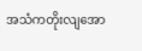အသံကတိုးလျအော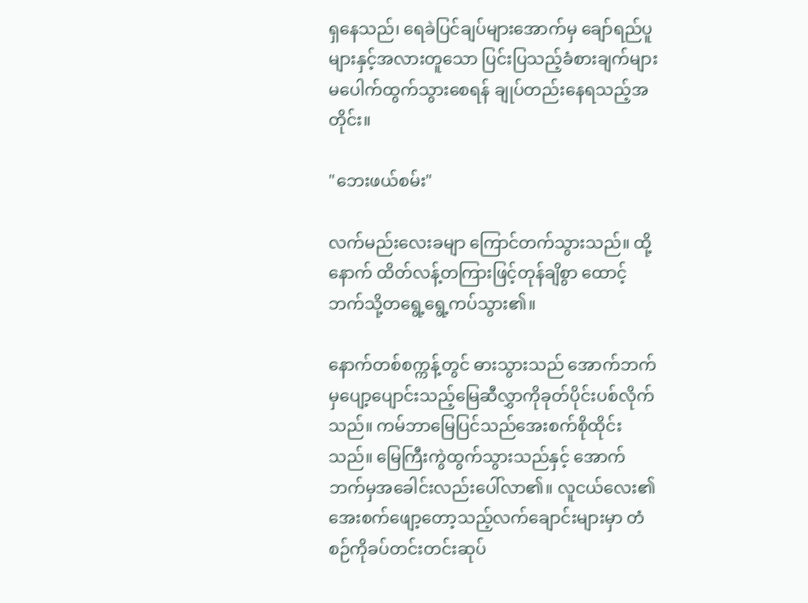ရှနေသည်၊ ရေခဲပြင်ချပ်များအောက်မှ ချော်ရည်ပူများနှင့်အလားတူသော ပြင်းပြသည့်ခံစားချက်များမပေါက်ထွက်သွားစေရန် ချုပ်တည်းနေရသည့်အတိုင်း။

"ဘေးဖယ်စမ်း"

လက်မည်းလေးခမျာ ကြောင်တက်သွားသည်။ ထို့နောက် ထိတ်လန့်တကြားဖြင့်တုန်ချိစွာ ထောင့်ဘက်သို့တရွေ့ရွေ့ကပ်သွား၏။

နောက်တစ်စက္ကန့်တွင် ဓားသွားသည် အောက်ဘက်မှပျော့ပျောင်းသည့်မြေဆီလွှာကိုခုတ်ပိုင်းပစ်လိုက်သည်။ ကမ်ဘာမြေပြင်သည်အေးစက်စိုထိုင်းသည်။ မြေကြီးကွဲထွက်သွားသည်နှင့် အောက်ဘက်မှအခေါင်းလည်းပေါ်လာ၏။ လူငယ်လေး၏အေးစက်ဖျော့တော့သည့်လက်ချောင်းများမှာ တံစဉ်ကိုခပ်တင်းတင်းဆုပ်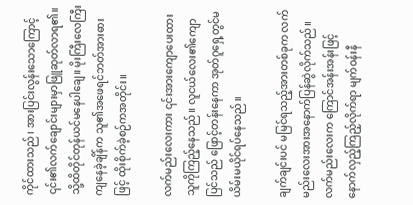ကိုင်ထားသည်၊ အားပြင်းလွန်းသောကြောင့် ၎င်း၏လက်ချောင်းများမှာဖြူဆုတ်လာရ၏။ သို့ထိတိုင်တုန်ယင်မနေပါချေ။ မိုးကြီးလေကြီးကျနေခဲ့ချိန်က သူ၏အဖေရင်ဘတ်အားဓားဖြင့် ထိုးစိုက်ခဲ့စဉ်ကအတိုင်း။

လက်မည်းလေးကား ၎င်းအားကျောပေးထားသူကိုကြည့်နေသည်။ လူငယ်လေး၏ကျောပြင်သည် ဖြောင့်တန်းနေကာ အုတ်ဂူရှေ့တွင်မယိမ်းမယိုင်ရပ်နေသည်။

ချက်ချင်းပင် မမြင်ရသည့်အားတစ်ခုက လက်မည်းလေးအားအနောက်ပြန်ဆွဲလိုက်သည်။ လက်မည်းလေးက ကြောင်အန်းအန်းဖြင့်နောက်လှည့်ကြည့်လိုက်ရာ မျက်ဝန်းနီ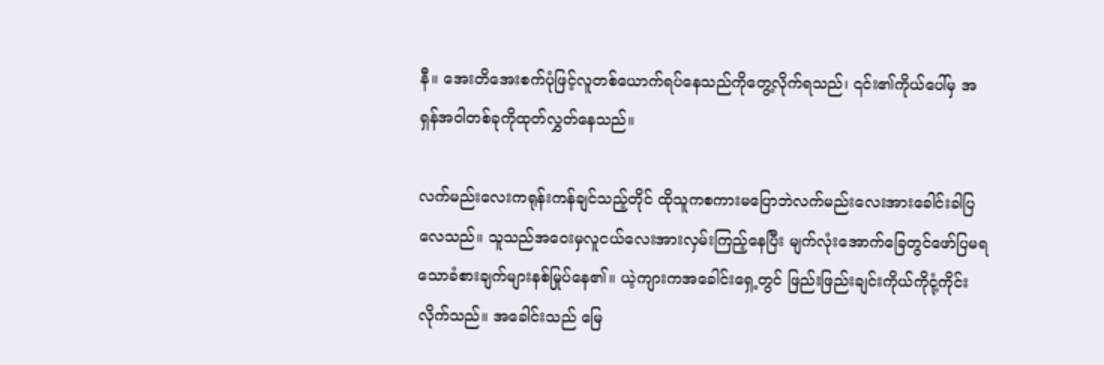နီ။ အေးတိအေးစက်ပုံဖြင့်လူတစ်ယောက်ရပ်နေသည်ကိုတွေ့လိုက်ရသည်၊ ၎င်း၏ကိုယ်ပေါ်မှ အရှန်အဝါတစ်ခုကိုထုတ်လွှတ်နေသည်။

လက်မည်းလေးကရုန်းကန်ချင်သည့်တိုင် ထိုသူကစကားမပြောဘဲလက်မည်းလေးအားခေါင်းခါပြလေသည်။ သူသည်အဝေးမှလူငယ်လေးအားလှမ်းကြည့်နေပြီး မျက်လုံးအောက်ခြေတွင်ဖော်ပြမရသောခံစားချက်များနစ်မြုပ်နေ၏။ ယဲ့ကျားကအခေါင်းရှေ့တွင် ဖြည်းဖြည်းချင်းကိုယ်ကိုငုံ့ကိုင်းလိုက်သည်။ အခေါင်းသည် မြေ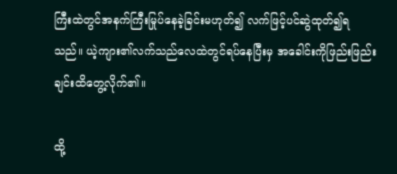ကြီးထဲတွင်အနက်ကြီးမြုပ်နေခဲ့ခြင်းမဟုတ်၍ လက်ဖြင့်ပင်ဆွဲထုတ်၍ရသည်။ ယဲ့ကျား၏လက်သည်လေထဲတွင်ရပ်နေပြီးမှ အခေါင်းကိုဖြည်းဖြည်းချင်းထိတွေ့လိုက်၏။

ထို့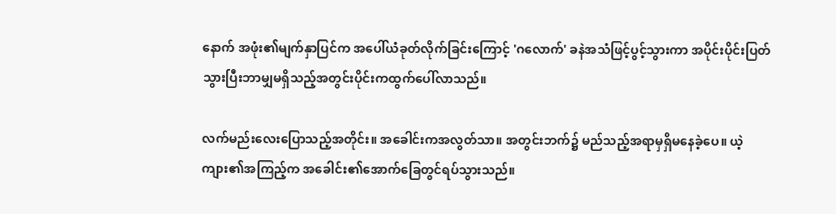နောက် အဖုံး၏မျက်နှာပြင်က အပေါ်ယံခုတ်လိုက်ခြင်းကြောင့် 'ဂလောက်' ခနဲအသံဖြင့်ပွင့်သွားကာ အပိုင်းပိုင်းပြတ်သွားပြီးဘာမျှမရှိသည့်အတွင်းပိုင်းကထွက်ပေါ်လာသည်။

လက်မည်းလေးပြောသည့်အတိုင်း။ အခေါင်းကအလွတ်သာ။ အတွင်းဘက်၌ မည်သည့်အရာမှရှိမနေခဲ့ပေ။ ယဲ့ကျား၏အကြည့်က အခေါင်း၏အောက်ခြေတွင်ရပ်သွားသည်။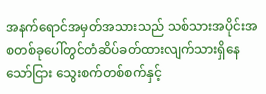အနက်ရောင်အမှတ်အသားသည် သစ်သားအပိုင်းအစတစ်ခုပေါ်တွင်တံဆိပ်ခတ်ထားလျက်သားရှိနေသော်ငြား သွေးစက်တစ်စက်နှင့်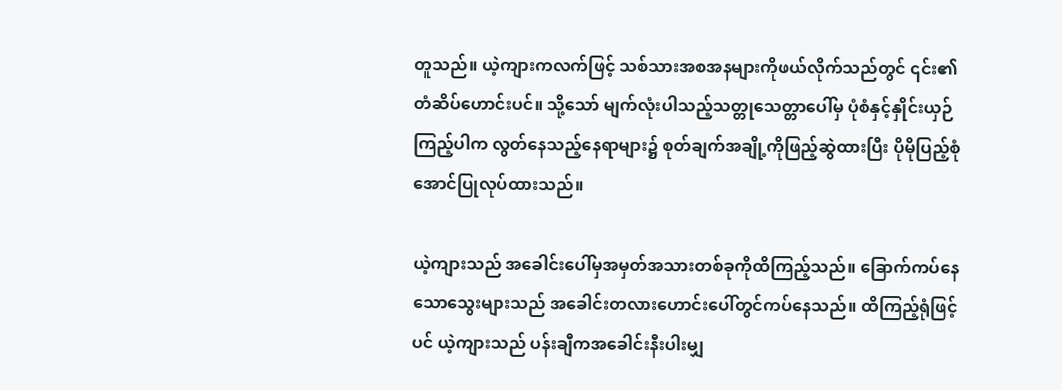တူသည်။ ယဲ့ကျားကလက်ဖြင့် သစ်သားအစအနများကိုဖယ်လိုက်သည်တွင် ၎င်း၏ တံဆိပ်ဟောင်းပင်။ သို့သော် မျက်လုံးပါသည့်သတ္တုသေတ္တာပေါ်မှ ပုံစံနှင့်နှိုင်းယှဉ်ကြည့်ပါက လွတ်နေသည့်နေရာများ၌ စုတ်ချက်အချို့ကိုဖြည့်ဆွဲထားပြီး ပိုမိုပြည့်စုံအောင်ပြုလုပ်ထားသည်။

ယဲ့ကျားသည် အခေါင်းပေါ်မှအမှတ်အသားတစ်ခုကိုထိကြည့်သည်။ ခြောက်ကပ်နေသောသွေးများသည် အခေါင်းတလားဟောင်းပေါ်တွင်ကပ်နေသည်။ ထိကြည့်ရုံဖြင့်ပင် ယဲ့ကျားသည် ပန်းချီကအခေါင်းနီးပါးမျှ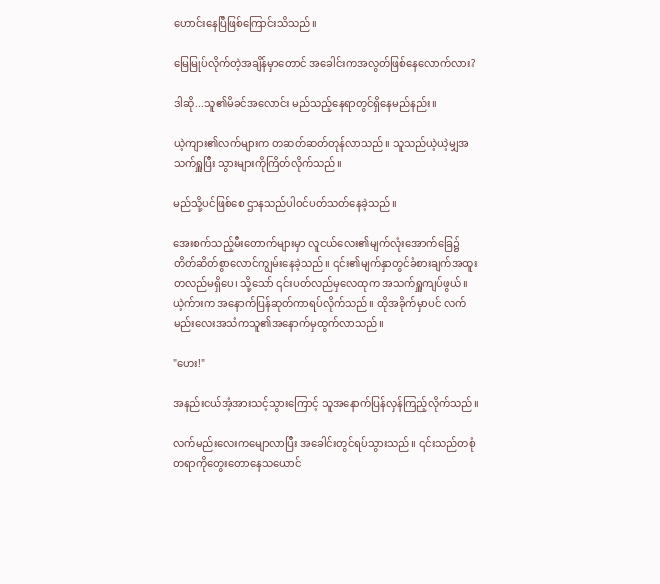ဟောင်းနေပြီဖြစ်ကြောင်းသိသည်။

မြေမြုပ်လိုက်တဲ့အချိန်မှာတောင် အခေါင်းကအလွတ်ဖြစ်နေလောက်လား?

ဒါဆို...သူ၏မိခင်အလောင်း မည်သည့်နေရာတွင်ရှိနေမည်နည်း။

ယဲ့ကျား၏လက်များက တဆတ်ဆတ်တုန်လာသည်။ သူသည်ယဲ့ယဲ့မျှအသက်ရှူပြီး သွားများကိုကြိတ်လိုက်သည်။

မည်သို့ပင်ဖြစ်စေ ဌာနသည်ပါဝင်ပတ်သတ်နေခဲ့သည်။

အေးစက်သည့်မီးတောက်များမှာ လူငယ်လေး၏မျက်လုံးအောက်ခြေ၌တိတ်ဆိတ်စွာလောင်ကျွမ်းနေခဲ့သည်။ ၎င်း၏မျက်နှာတွင်ခံစားချက်အထူးတလည်မရှိပေ၊ သို့သော် ၎င်းပတ်လည်မှလေထုက အသက်ရှူကျပ်ဖွယ်။ ယဲ့က်ားက အနောက်ပြန်ဆုတ်ကာရပ်လိုက်သည်။ ထိုအခိုက်မှာပင် လက်မည်းလေးအသံကသူ၏အနောက်မှထွက်လာသည်။

"ဟေး!"

အနည်းငယ်အံ့အားသင့်သွားကြောင့် သူအနောက်ပြန်လှန်ကြည့်လိုက်သည်။

လက်မည်းလေးကမျောလာပြီး အခေါင်းတွင်ရပ်သွားသည်။ ၎င်းသည်တစုံတရာကိုတွေးတောနေသယောင်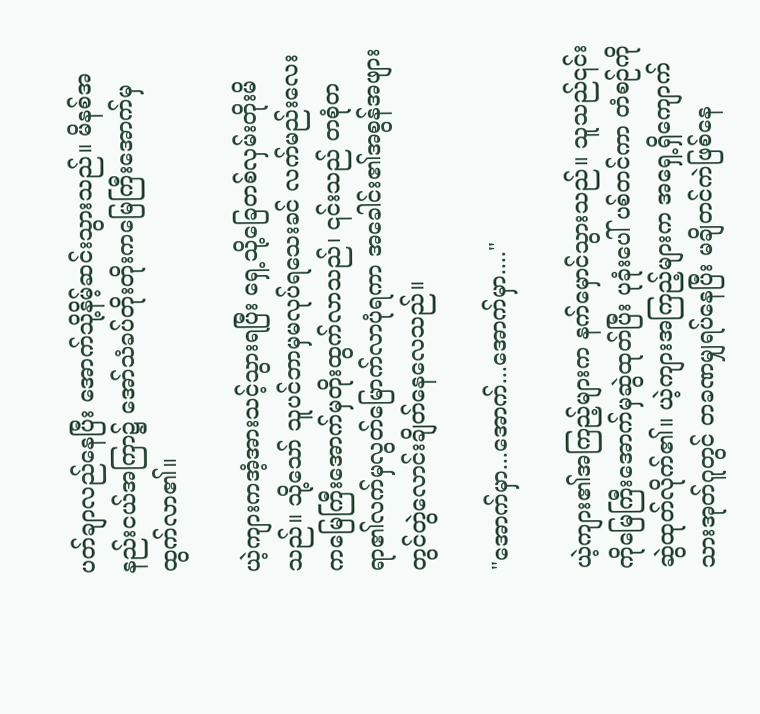ပတ်ချာလည်နေပြီး အောက်သို့နိမ့်ဆင်းသွားသည်။ မိနစ်အနည်းငယ်အကြာ၌ အော်သံခပ်တိုးတိုးကမြေကြီးအောက်မှထွက်လာ၏။

ယဲ့ကျားကအံ့အားသင့်သွားရပြီး ရှေ့သို့ခြေတစ်လှမ်းတိုးမိသည်။ သို့သော် သူပင်ဘာမှမလုပ်ရသေးခင် လက်မည်းလေးကမြေကြီးအောက်မှတိုးထွက်လာသည်၊ ၎င်းသည် တစုံတရာ၏လက်မှလွတ်မြောက်လာပုံရကာ အခေါင်း၏အစွန်အဖျားတွင်တွဲလောင်းချိတ်နေလေသည်။

"အောက်မှာ...အောက်...အောက်မှာ...."

ယဲ့ကျား၏အကြည့်များက နက်မှောင်သွားသည်။ သူသည်၎င်းကိုမြေကြီးအောက်မှဆွဲထုတ်ပြီး ပုခုံးပေါ် ပစ်တင်ကာ တံစဉ်ကိုဆွဲထုတ်လိုက်၏။ ယဲ့ကျားအကြည့်များက အရှေ့ရှိကျောက်သားအုတ်ဂူတွင် တခဏမျှရပ်နေပြီး မချိတင်ကဲဖြစ်နေ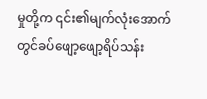မှုတို့က ၎င်း၏မျက်လုံးအောက်တွင်ခပ်ဖျော့ဖျော့ရိပ်သန်း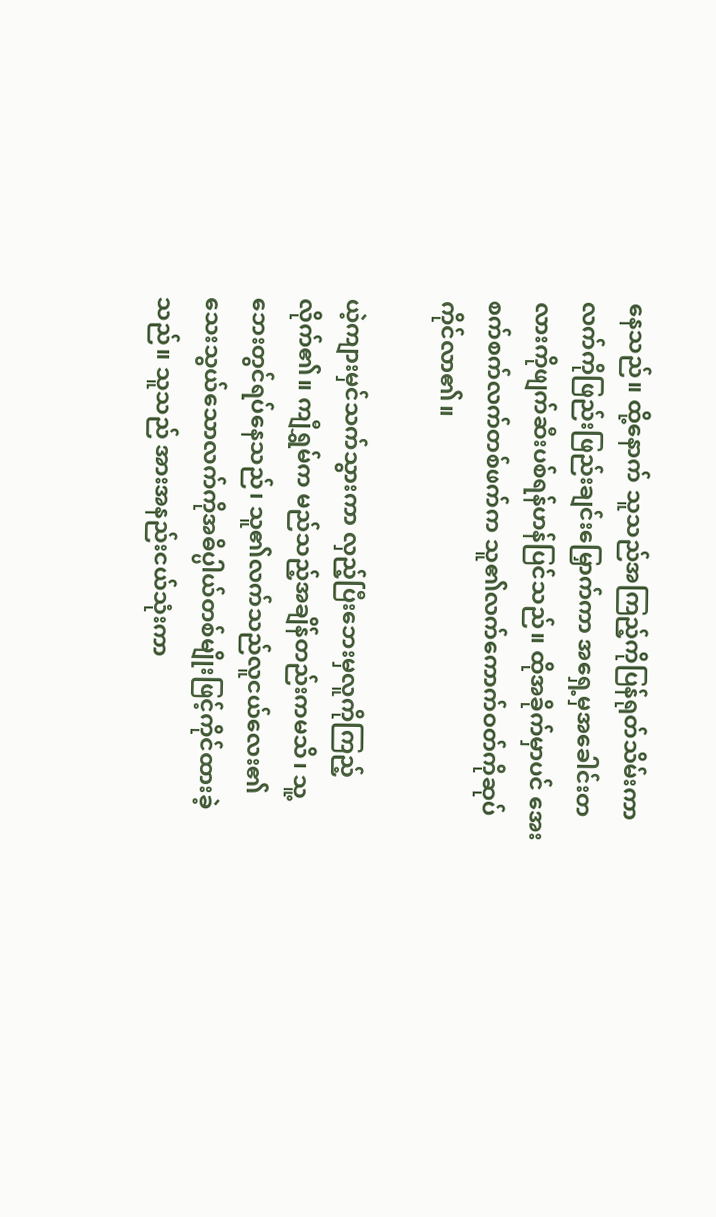နေသည်။ ထို့နောက် သူသည်အကြည့်ကိုပြန်ရုတ်သိမ်းကာ လက်ကိုဖြည်းဖြည်းချင်းမြှောက်ကာ အရှေ့မှအခေါင်းတလားကိုဖျက်ဆီးပစ်ရန်ဟန်ပြင်သည်။ ထိုအခိုက်မှာပင် အေးစက်စက်လက်တစ်ဖက်က သူ၏လက်ကောက်ဝတ်ကိုဆုပ်ကိုင်လာ၏။

ယဲ့ကျားမှင်သက်သွားကာ လှည့်ပြီးဘေးမှလူကိုကြည့်လိုက်၏။ ကျီရွှမ်က မည်သည့်အချိန်တည်းကမသိ၊ သူ့ဘေးတွင်ရပ်နေသည်၊ သူ၏လက်သည်လူငယ်လေး၏ သေးသွယ်သောလက်ကိုအဓိပ္ပါယ်တစ်မျိုးဖြင့်ကိုင်ထားခဲ့သည်။ သူသည် အားအနည်းငယ်သုံးကာ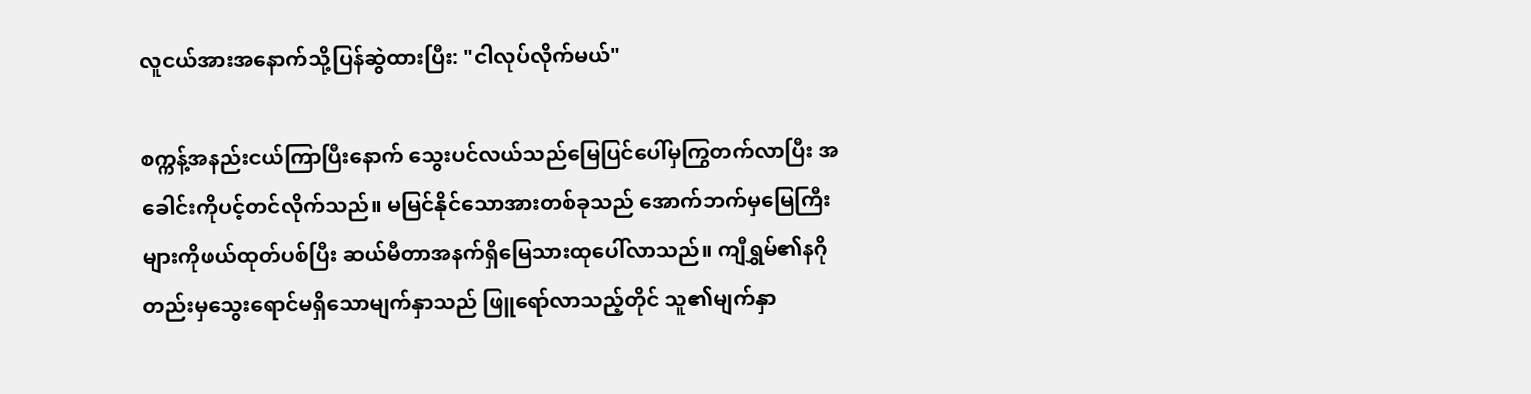လူငယ်အားအနောက်သို့ပြန်ဆွဲထားပြီး: "ငါလုပ်လိုက်မယ်"

စက္ကန့်အနည်းငယ်ကြာပြီးနောက် သွေးပင်လယ်သည်မြေပြင်ပေါ်မှကြွတက်လာပြီး အခေါင်းကိုပင့်တင်လိုက်သည်။ မမြင်နိုင်သောအားတစ်ခုသည် အောက်ဘက်မှမြေကြီးများကိုဖယ်ထုတ်ပစ်ပြီး ဆယ်မီတာအနက်ရှိမြေသားထုပေါ်လာသည်။ ကျီရွှမ်၏နဂိုတည်းမှသွေးရောင်မရှိသောမျက်နှာသည် ဖြူရော်လာသည့်တိုင် သူ၏မျက်နှာ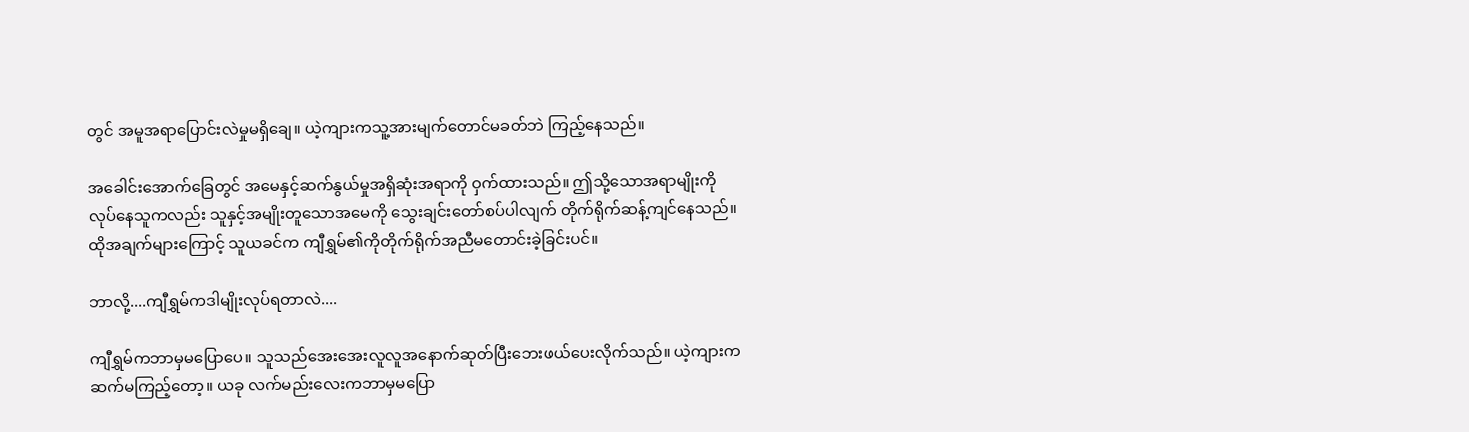တွင် အမူအရာပြောင်းလဲမှုမရှိချေ။ ယဲ့ကျားကသူ့အားမျက်တောင်မခတ်ဘဲ ကြည့်နေသည်။

အခေါင်းအောက်ခြေတွင် အမေနှင့်ဆက်နွယ်မှုအရှိဆုံးအရာကို ဝှက်ထားသည်။ ဤသို့သောအရာမျိုးကိုလုပ်နေသူကလည်း သူနှင့်အမျိုးတူသောအမေကို သွေးချင်းတော်စပ်ပါလျက် တိုက်ရိုက်ဆန့်ကျင်နေသည်။ ထိုအချက်များကြောင့် သူယခင်က ကျီရွှမ်၏ကိုတိုက်ရိုက်အညီမတောင်းခဲ့ခြင်းပင်။

ဘာလို့....ကျီရွှမ်ကဒါမျိုးလုပ်ရတာလဲ....

ကျီရွှမ်ကဘာမှမပြောပေ။ သူသည်အေးအေးလူလူအနောက်ဆုတ်ပြီးဘေးဖယ်ပေးလိုက်သည်။ ယဲ့ကျားက ဆက်မကြည့်တော့။ ယခု လက်မည်းလေးကဘာမှမပြော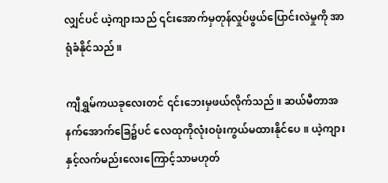လျှင်ပင် ယဲ့ကျားသည် ၎င်းအောက်မှတုန်လှုပ်ဖွယ်ပြောင်းလဲမှုကို အာရုံခံနိုင်သည်။

ကျီရွှမ်ကယခုလေးတင် ၎င်းဘေးမှဖယ်လိုက်သည်။ ဆယ်မီတာအနက်အောက်ခြေ၌ပင် လေထုကိုလုံးဝဖုံးကွယ်မထားနိုင်ပေ။ ယဲ့ကျား နှင့်လက်မည်းလေးကြောင့်သာမဟုတ်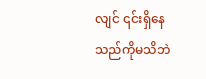လျင် ၎င်းရှိနေသည်ကိုမသိဘဲ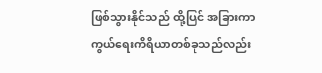ဖြစ်သွားနိုင်သည် ထို့ပြင် အခြားကာကွယ်ရေးကိရိယာတစ်ခုသည်လည်း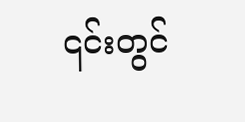၎င်းတွင်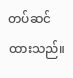တပ်ဆင်ထားသည်။